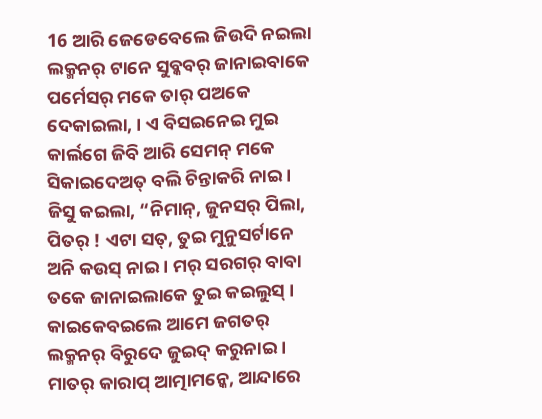16 ଆରି ଜେଡେବେଲେ ଜିଉଦି ନଇଲା ଲକ୍ମନର୍ ଟାନେ ସୁବ୍କବର୍ ଜାନାଇବାକେ ପର୍ମେସର୍ ମକେ ତାର୍ ପଅକେ ଦେକାଇଲା, । ଏ ବିସଇନେଇ ମୁଇ କାର୍ଲଗେ ଜିବି ଆରି ସେମନ୍ ମକେ ସିକାଇଦେଅତ୍ ବଲି ଚିନ୍ତାକରି ନାଇ ।
ଜିସୁ କଇଲା, “ନିମାନ୍, ଜୁନସର୍ ପିଲା, ପିତର୍ ! ଏଟା ସତ୍, ତୁଇ ମୁନୁସର୍ଟାନେ ଅନି କଉସ୍ ନାଇ । ମର୍ ସରଗର୍ ବାବା ତକେ ଜାନାଇଲାକେ ତୁଇ କଇଲୁସ୍ ।
କାଇକେବଇଲେ ଆମେ ଜଗତର୍ ଲକ୍ମନର୍ ବିରୁଦେ ଜୁଇଦ୍ କରୁନାଇ । ମାତର୍ କାରାପ୍ ଆତ୍ମାମନ୍କେ, ଆନ୍ଦାରେ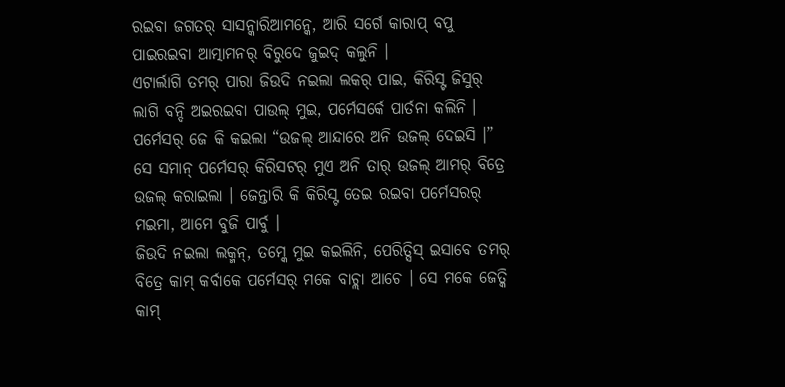ରଇବା ଜଗତର୍ ସାସନ୍କାରିଆମନ୍କେ, ଆରି ସର୍ଗେ କାରାପ୍ ବପୁ ପାଇରଇବା ଆତ୍ମାମନର୍ ବିରୁଦେ ଜୁଇଦ୍ କଲୁନି ।
ଏଟାର୍ଲାଗି ତମର୍ ପାରା ଜିଉଦି ନଇଲା ଲକର୍ ପାଇ, କିରିସ୍ଟ ଜିସୁର୍ ଲାଗି ବନ୍ଦି ଅଇରଇବା ପାଉଲ୍ ମୁଇ, ପର୍ମେସର୍କେ ପାର୍ତନା କଲିନି ।
ପର୍ମେସର୍ ଜେ କି କଇଲା “ଉଜଲ୍ ଆନ୍ଦାରେ ଅନି ଉଜଲ୍ ଦେଇସି ।” ସେ ସମାନ୍ ପର୍ମେସର୍ କିରିସଟର୍ ମୁଏ ଅନି ତାର୍ ଉଜଲ୍ ଆମର୍ ବିତ୍ରେ ଉଜଲ୍ କରାଇଲା । ଜେନ୍ତାରି କି କିରିସ୍ଟ ତେଇ ରଇବା ପର୍ମେସରର୍ ମଇମା, ଆମେ ବୁଜି ପାର୍ବୁ ।
ଜିଉଦି ନଇଲା ଲକ୍ମନ୍, ତମ୍କେ ମୁଇ କଇଲିନି, ପେରିତ୍ସିସ୍ ଇସାବେ ତମର୍ ବିତ୍ରେ କାମ୍ କର୍ବାକେ ପର୍ମେସର୍ ମକେ ବାଚ୍ଲା ଆଚେ । ସେ ମକେ ଜେତ୍କି କାମ୍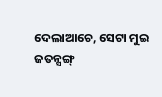ଦେଲାଆଚେ, ସେଟା ମୁଇ ଜତନ୍ସଙ୍ଗ୍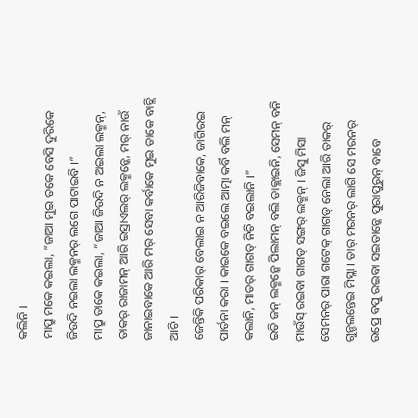କଲିନି ।
ମାପ୍ରୁ ମକେ କଇଲା, “ଜାଆ ମୁଇ ତକେ ବେସି ଦୁରିକେ ଜିଉଦି ନଇଲା ଲକ୍ମନର୍ ଲଗେ ପାଟାଇବି ।”
ମାପ୍ରୁ ତାକେ କଇଲା, “ଜାଆ ଜିଉଦି ନ ଅଇଲା ଲକ୍ମନ୍, ତାକର୍ ରାଜାମନ୍ ଆରି ଇସ୍ରାଏଲର୍ ଲକ୍ମନ୍କେ, ମର୍ ନାଉଁ ଜାନାଇବାକେ ଆରି ମର୍ ସେବା କର୍ବାକେ ମୁଇ ତାକେ ବାଚ୍ଲି ଆଚି ।
ଜେନ୍ତିକି ପରିକାର୍ ବେଲାଇ ନ ଆରିଜିବାକେ, ଜାଗିରଇ ପାର୍ତନା କରା । କାଇକେ ବଇଲେ ଆତ୍ମା କର୍ବି ବଲି ମନ୍ କଲାନି, ମାତର୍ ଗାଗଡ୍ ନିଚି ବଇଲାନି ।”
ଇତି ଜନ୍ ଲକ୍ମନ୍କେ ପିଲାମନ୍ ବଲି ଡାକ୍ଲାଇନି, ସେମନ୍ ବନି ମାଉଁସ୍ ରଇବା ଗାଗଡ୍ ସଙ୍ଗର୍ ଲକ୍ମନ୍ । ଜିସୁ ମିସା ସେମନର୍ ପାରା ଗଟେକ୍ ଗାଗଡ୍ ନେଲା ଆରି ତାକର୍ ଗୁନ୍ଚଲନ୍ତେଇ ମିସ୍ଲା । ତାର୍ ମରନର୍ ଲାଗି ସେ ମରନର୍ ଉପ୍ରେ ବପୁ ରଇବା ସଇତାନ୍କେ ପୁରାପୁରୁନ୍ ବାବେ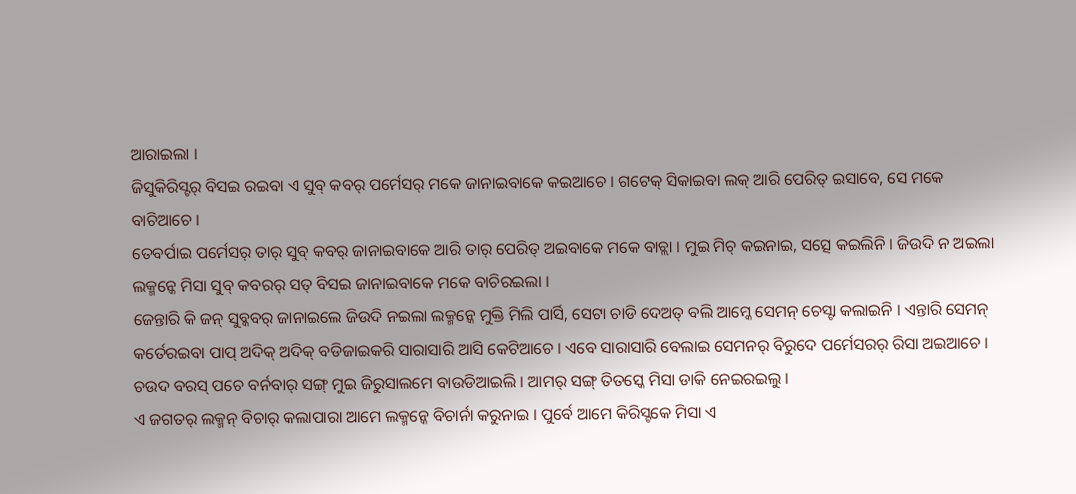ଆରାଇଲା ।
ଜିସୁକିରିସ୍ଟର୍ ବିସଇ ରଇବା ଏ ସୁବ୍ କବର୍ ପର୍ମେସର୍ ମକେ ଜାନାଇବାକେ କଇଆଚେ । ଗଟେକ୍ ସିକାଇବା ଲକ୍ ଆରି ପେରିତ୍ ଇସାବେ, ସେ ମକେ ବାଚିଆଚେ ।
ତେବର୍ପାଇ ପର୍ମେସର୍ ତାର୍ ସୁବ୍ କବର୍ ଜାନାଇବାକେ ଆରି ତାର୍ ପେରିତ୍ ଅଇବାକେ ମକେ ବାଚ୍ଲା । ମୁଇ ମିଚ୍ କଇନାଇ, ସତ୍ସେ କଇଲିନି । ଜିଉଦି ନ ଅଇଲା ଲକ୍ମନ୍କେ ମିସା ସୁବ୍ କବରର୍ ସତ୍ ବିସଇ ଜାନାଇବାକେ ମକେ ବାଚିରଇଲା ।
ଜେନ୍ତାରି କି ଜନ୍ ସୁବ୍କବର୍ ଜାନାଇଲେ ଜିଉଦି ନଇଲା ଲକ୍ମନ୍କେ ମୁକ୍ତି ମିଲି ପାର୍ସି, ସେଟା ଚାଡି ଦେଅତ୍ ବଲି ଆମ୍କେ ସେମନ୍ ଚେସ୍ଟା କଲାଇନି । ଏନ୍ତାରି ସେମନ୍ କର୍ତେରଇବା ପାପ୍ ଅଦିକ୍ ଅଦିକ୍ ବଡିଜାଇକରି ସାରାସାରି ଆସି କେଟିଆଚେ । ଏବେ ସାରାସାରି ବେଲାଇ ସେମନର୍ ବିରୁଦେ ପର୍ମେସରର୍ ରିସା ଅଇଆଚେ ।
ଚଉଦ ବରସ୍ ପଚେ ବର୍ନବାର୍ ସଙ୍ଗ୍ ମୁଇ ଜିରୁସାଲମେ ବାଉଡିଆଇଲି । ଆମର୍ ସଙ୍ଗ୍ ତିତସ୍କେ ମିସା ଡାକି ନେଇରଇଲୁ ।
ଏ ଜଗତର୍ ଲକ୍ମନ୍ ବିଚାର୍ କଲାପାରା ଆମେ ଲକ୍ମନ୍କେ ବିଚାର୍ନା କରୁନାଇ । ପୁର୍ବେ ଆମେ କିରିସ୍ଟକେ ମିସା ଏ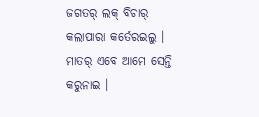ଜଗତର୍ ଲକ୍ ବିଚାର୍ କଲାପାରା କର୍ତେରଇଲୁ । ମାତର୍ ଏବେ ଆମେ ସେନ୍ତି କରୁନାଇ ।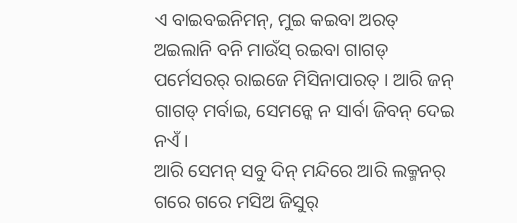ଏ ବାଇବଇନିମନ୍, ମୁଇ କଇବା ଅରତ୍ ଅଇଲାନି ବନି ମାଉଁସ୍ ରଇବା ଗାଗଡ୍ ପର୍ମେସରର୍ ରାଇଜେ ମିସିନାପାରତ୍ । ଆରି ଜନ୍ ଗାଗଡ୍ ମର୍ବାଇ, ସେମନ୍କେ ନ ସାର୍ବା ଜିବନ୍ ଦେଇ ନଏଁ ।
ଆରି ସେମନ୍ ସବୁ ଦିନ୍ ମନ୍ଦିରେ ଆରି ଲକ୍ମନର୍ ଗରେ ଗରେ ମସିଅ ଜିସୁର୍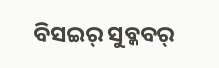ବିସଇର୍ ସୁବ୍କବର୍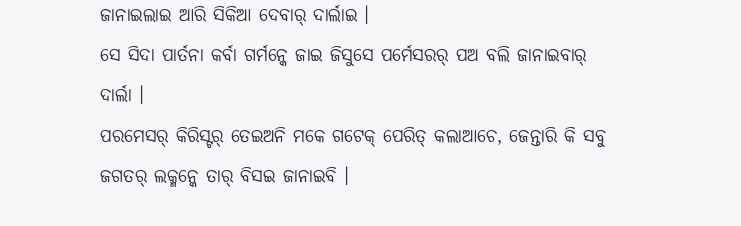ଜାନାଇଲାଇ ଆରି ସିକିଆ ଦେବାର୍ ଦାର୍ଲାଇ ।
ସେ ସିଦା ପାର୍ତନା କର୍ବା ଗର୍ମନ୍କେ ଜାଇ ଜିସୁସେ ପର୍ମେସରର୍ ପଅ ବଲି ଜାନାଇବାର୍ ଦାର୍ଲା ।
ପରମେସର୍ କିରିସ୍ଟର୍ ତେଇଅନି ମକେ ଗଟେକ୍ ପେରିତ୍ କଲାଆଚେ, ଜେନ୍ତାରି କି ସବୁ ଜଗତର୍ ଲକ୍ମନ୍କେ ତାର୍ ବିସଇ ଜାନାଇବି ।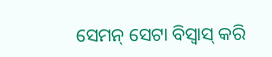ସେମନ୍ ସେଟା ବିସ୍ବାସ୍ କରି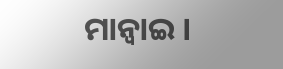ମାନ୍ବାଇ ।